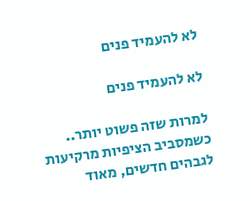לא להעמיד פנים

לא להעמיד פנים

למרות שזה פשוט יותר.. כשמסביב הציפיות מרקיעות לגבהים חדשים, מאוד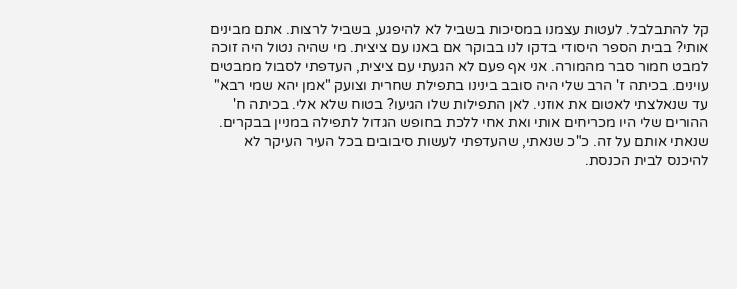קל להתבלבל. לעטות עצמנו במסיכות בשביל לא להיפגע, בשביל לרצות. אתם מבינים אותי? בבית הספר היסודי בדקו לנו בבוקר אם באנו עם ציצית. מי שהיה נטול היה זוכה למבט חמור סבר מהמורה. אני אף פעם לא הגעתי עם ציצית, העדפתי לסבול ממבטים עוינים. בכיתה ז' הרב שלי היה סובב בינינו בתפילת שחרית וצועק "אמן יהא שמי רבא" עד שנאלצתי לאטום את אוזני. לאן התפילות שלו הגיעו? בטוח שלא אלי. בכיתה ח' ההורים שלי היו מכריחים אותי ואת אחי ללכת בחופש הגדול לתפילה במניין בבקרים. שנאתי אותם על זה. כ"כ שנאתי, שהעדפתי לעשות סיבובים בכל העיר העיקר לא להיכנס לבית הכנסת.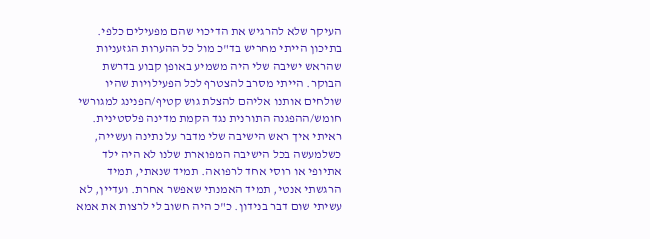העיקר שלא להרגיש את הדיכוי שהם מפעילים כלפי. בתיכון הייתי מחריש בד"כ מול כל ההערות הגזעניות שהראש ישיבה שלי היה משמיע באופן קבוע בדרשת הבוקר. הייתי מסרב להצטרף לכל הפעילויות שהיו שולחים אותנו אליהם להצלת גוש קטיף/הפנינג למגורשי חומש/ההפגנה התורנית נגד הקמת מדינה פלסטינית. ראיתי איך ראש הישיבה שלי מדבר על נתינה ועשייה, כשלמעשה בכל הישיבה המפוארת שלנו לא היה ילד אתיופי או רוסי אחד לרפואה. תמיד שנאתי, תמיד הרגשתי אנטי, תמיד האמנתי שאפשר אחרת. ועדיין, לא עשיתי שום דבר בנידון. כ"כ היה חשוב לי לרצות את אמא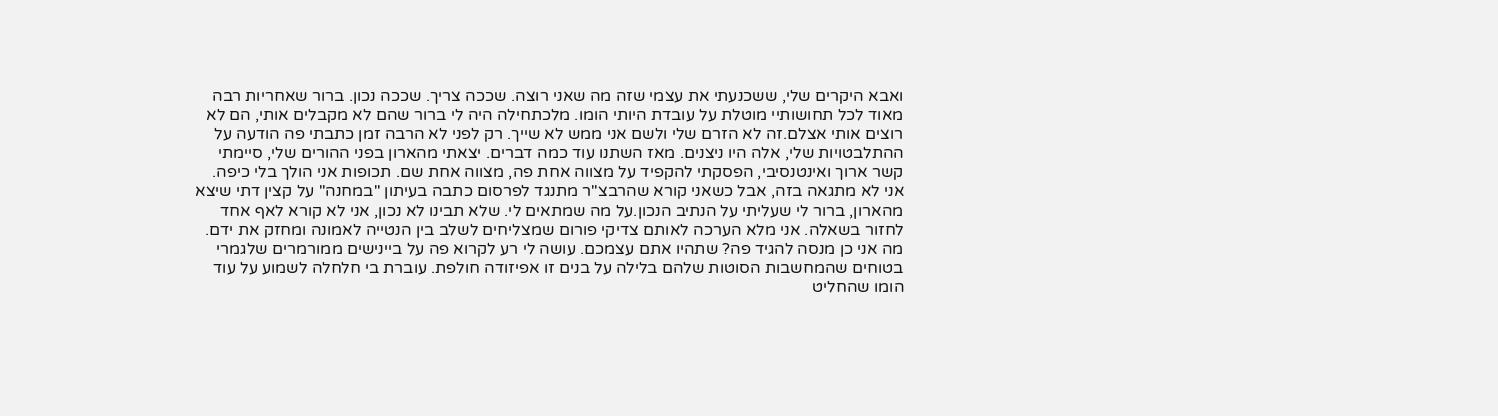ואבא היקרים שלי, ששכנעתי את עצמי שזה מה שאני רוצה. שככה צריך. שככה נכון. ברור שאחריות רבה מאוד לכל תחושותיי מוטלת על עובדת היותי הומו. מלכתחילה היה לי ברור שהם לא מקבלים אותי, הם לא רוצים אותי אצלם.זה לא הזרם שלי ולשם אני ממש לא שייך. רק לפני לא הרבה זמן כתבתי פה הודעה על ההתלבטויות שלי, אלה היו ניצנים. מאז השתנו עוד כמה דברים. יצאתי מהארון בפני ההורים שלי, סיימתי קשר ארוך ואינטנסיבי, הפסקתי להקפיד על מצווה אחת פה, מצווה אחת שם. תכופות אני הולך בלי כיפה. אני לא מתגאה בזה, אבל כשאני קורא שהרבצ"ר מתנגד לפרסום כתבה בעיתון "במחנה" על קצין דתי שיצא מהארון, ברור לי שעליתי על הנתיב הנכון.על מה שמתאים לי. שלא תבינו לא נכון, אני לא קורא לאף אחד לחזור בשאלה. אני מלא הערכה לאותם צדיקי פורום שמצליחים לשלב בין הנטייה לאמונה ומחזק את ידם. מה אני כן מנסה להגיד פה? שתהיו אתם עצמכם. עושה לי רע לקרוא פה על ביינישים ממורמרים שלגמרי בטוחים שהמחשבות הסוטות שלהם בלילה על בנים זו אפיזודה חולפת. עוברת בי חלחלה לשמוע על עוד הומו שהחליט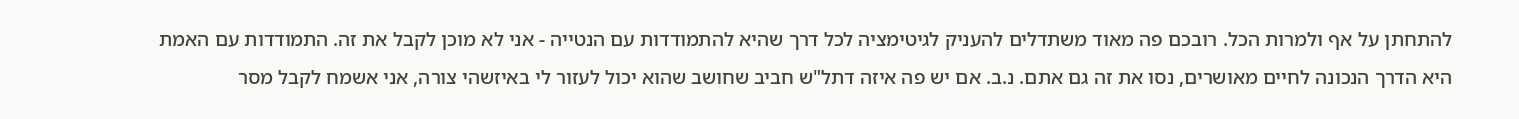להתחתן על אף ולמרות הכל. רובכם פה מאוד משתדלים להעניק לגיטימציה לכל דרך שהיא להתמודדות עם הנטייה - אני לא מוכן לקבל את זה. התמודדות עם האמת היא הדרך הנכונה לחיים מאושרים, נסו את זה גם אתם. נ.ב. אם יש פה איזה דתל"ש חביב שחושב שהוא יכול לעזור לי באיזשהי צורה, אני אשמח לקבל מסר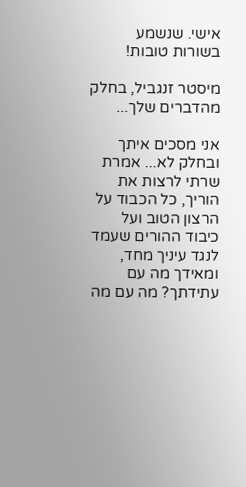אישי. שנשמע בשורות טובות!

מיסטר זנגביל, בחלק מהדברים שלך...

אני מסכים איתך ובחלק לא... אמרת שרתי לרצות את הוריך, כל הכבוד על הרצון הטוב ועל כיבוד ההורים שעמד לנגד עיניך מחד, ומאידך מה עם עתידתך? מה עם מה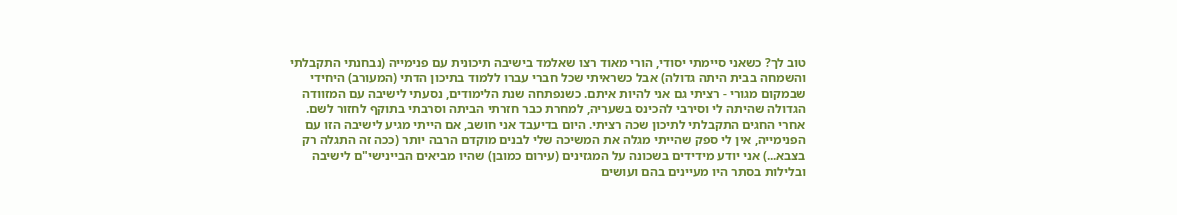טוב לך? כשאני סיימתי יסודי, הורי מאוד רצו שאלמד בישיבה תיכונית עם פנימייה (נבחנתי התקבלתי והשמחה בבית היתה גדולה) אבל כשראיתי שכל חברי עברו ללמוד בתיכון הדתי (המעורב) היחידי שבמקום מגורי - רציתי גם אני להיות איתם. כשנפתחה שנת הלימודים, נסעתי לישיבה עם המזוודה הגדולה שהיתה לי וסירבי להכינס בשעריה, למחרת כבר חזרתי הביתה וסרבתי בתוקף לחזור לשם. אחרי החגים התקבלתי לתיכון שכה רציתי. היום בדיעבד אני חושב, אם הייתי מגיע לישיבה הזו עם הפנימייה, אין לי ספק שהייתי מגלה את המשיכה שלי לבנים מוקדם הרבה יותר (ככה זה התגלה רק בצבא...) אני יודע מידידים בשכונה על המגזינים (עירום כמובן) שהיו מביאים הביינישי"ם לישיבה ובלילות בסתר היו מעיינים בהם ועושים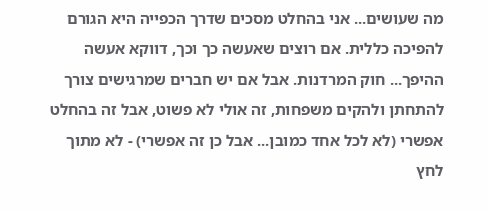מה שעושים... אני בהחלט מסכים שדרך הכפייה היא הגורם להפיכה כללית. אם רוצים שאעשה כך וכך, דווקא אעשה ההיפך... חוק המרדנות. אבל אם יש חברים שמרגישים צורך להתחתן ולהקים משפחות, זה אולי לא פשוט, אבל זה בהחלט אפשרי (לא לכל אחד כמובן... אבל כן זה אפשרי) - לא מתוך לחץ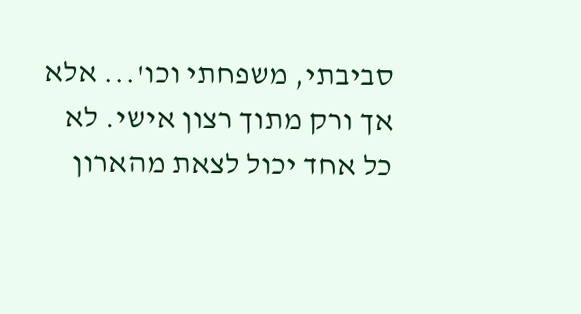סביבתי, משפחתי וכו'... אלא אך ורק מתוך רצון אישי. לא כל אחד יכול לצאת מהארון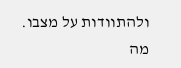ולהתוודות על מצבו. מה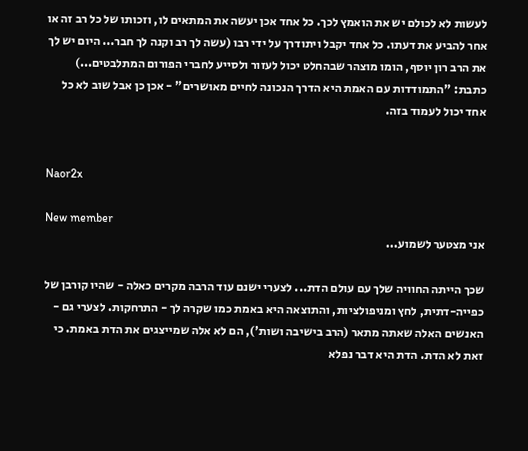לעשות לא לכולם יש את הואמץ לכך. כל אחד אכן יעשה את המתאים לו, וזכותו של כל רב זה או אחר להביע את דעתו. כל אחד יקבל ויתודרך על ידי רבו (עשה לך רב וקנה לך חבר... היום יש לך את הרב רון יוסף, הומו מוצהר שבהחלט יכול לעזור ולסייע לחברי הפורום המתלבטים...) כתבת: "התמודדות עם האמת היא הדרך הנכונה לחיים מאושרים" - אכן כן אבל שוב לא כל אחד יכול לעמוד בזה.


Naor2x

New member
אני מצטער לשמוע...

שכך הייתה החוויה שלך עם עולם הדת... לצערי ישנם עוד הרבה מקרים כאלה - שהיו קורבן של כפייה-דתית, לחץ ומניפולציות, והתוצאה היא באמת כמו שקרה לך - התרחקות. לצערי גם - האנשים האלה שאתה מתאר (הרב בישיבה ושות'), הם לא אלה שמייצגים את הדת באמת. כי זאת לא הדת. הדת היא דבר נפלא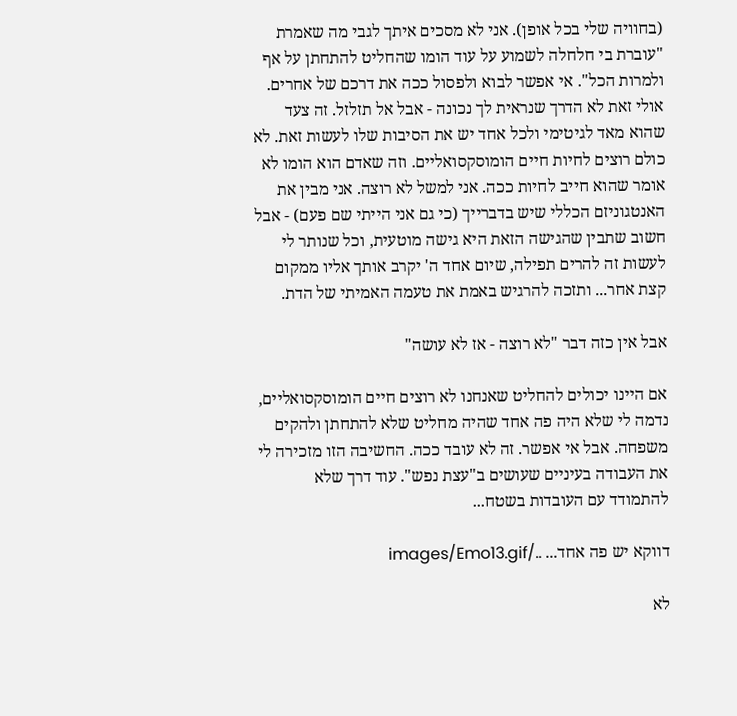(בחוויה שלי בכל אופן). אני לא מסכים איתך לגבי מה שאמרת "עוברת בי חלחלה לשמוע על עוד הומו שהחליט להתחתן על אף ולמרות הכל". אי אפשר לבוא ולפסול ככה את דרכם של אחרים. אולי זאת לא הדרך שנראית לך נכונה - אבל אל תזלזל. זה צעד שהוא מאד לגיטימי ולכל אחד יש את הסיבות שלו לעשות זאת. לא כולם רוצים לחיות חיים הומוסקסואליים. וזה שאדם הוא הומו לא אומר שהוא חייב לחיות ככה. אני למשל לא רוצה. אני מבין את האנטגוניזם הכללי שיש בדברייך (כי גם אני הייתי שם פעם) - אבל חשוב שתבין שהגישה הזאת היא גישה מוטעית, וכל שנותר לי לעשות זה להרים תפילה, שיום אחד ה' יקרב אותך אליו ממקום קצת אחר... ותזכה להרגיש באמת את טעמה האמיתי של הדת.

אבל אין כזה דבר "לא רוצה - אז לא עושה"

אם היינו יכולים להחליט שאנחנו לא רוצים חיים הומוסקסואליים, נדמה לי שלא היה פה אחד שהיה מחליט שלא להתחתן ולהקים משפחה. אבל אי אפשר. זה לא עובד ככה. החשיבה הזו מזכירה לי את העבודה בעיניים שעושים ב"עצת נפש". עוד דרך שלא להתמודד עם העובדות בשטח...

דווקא יש פה אחד... ../images/Emo13.gif

לא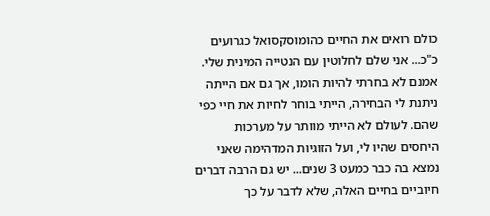כולם רואים את החיים כהומוסקסואל כגרועים כ"כ... אני שלם לחלוטין עם הנטייה המינית שלי. אמנם לא בחרתי להיות הומו, אך גם אם הייתה ניתנת לי הבחירה, הייתי בוחר לחיות את חיי כפי שהם. לעולם לא הייתי מוותר על מערכות היחסים שהיו לי, ועל הזוגיות המדהימה שאני נמצא בה כבר כמעט 3 שנים... יש גם הרבה דברים חיוביים בחיים האלה, שלא לדבר על כך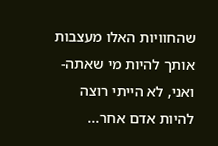שהחוויות האלו מעצבות אותך להיות מי שאתה- ואני, לא הייתי רוצה להיות אדם אחר...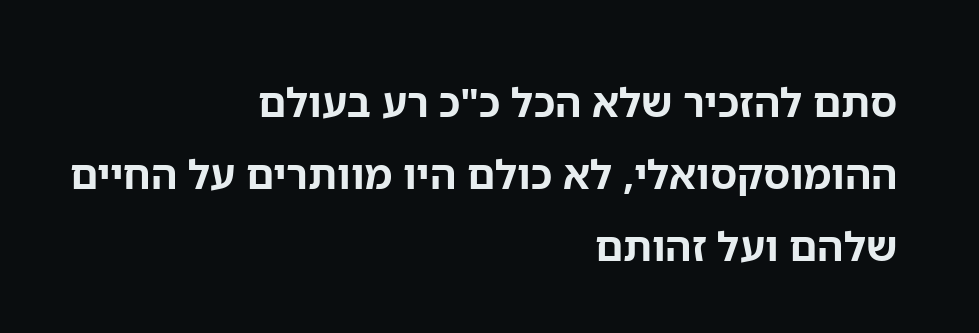סתם להזכיר שלא הכל כ"כ רע בעולם ההומוסקסואלי, לא כולם היו מוותרים על החיים שלהם ועל זהותם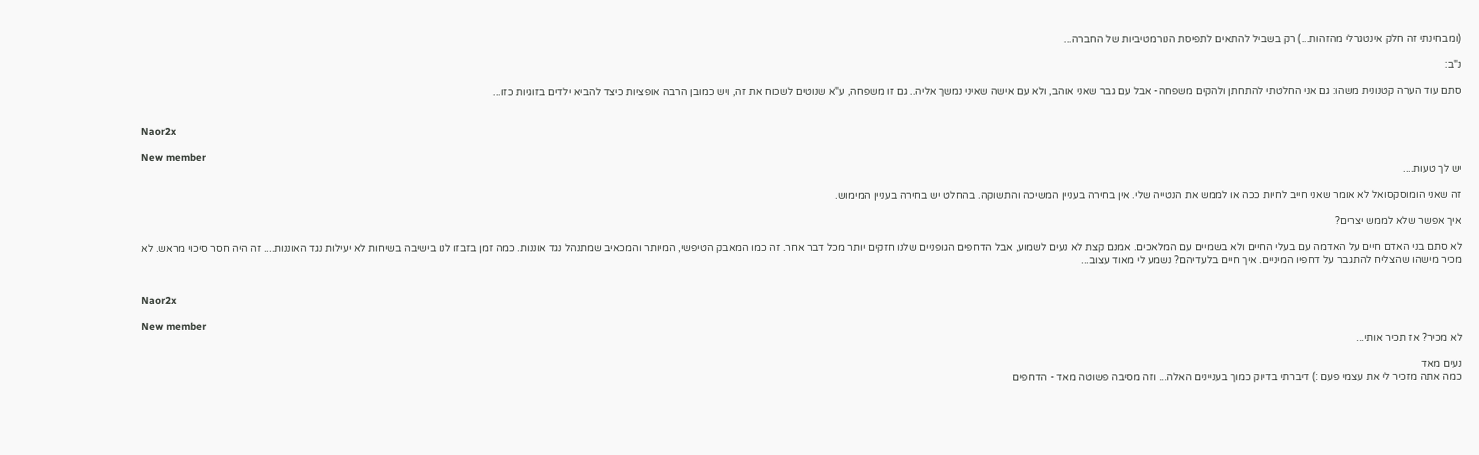(ומבחינתי זה חלק אינטגרלי מהזהות...) רק בשביל להתאים לתפיסת הנורמטיביות של החברה...

נ"ב:

סתם עוד הערה קטנונית משהו: גם אני החלטתי להתחתן ולהקים משפחה- אבל עם גבר שאני אוהב, ולא עם אישה שאיני נמשך אליה.. גם זו משפחה, ע"א שנוטים לשכוח את זה, ויש כמובן הרבה אופציות כיצד להביא ילדים בזוגיות כזו...


Naor2x

New member
יש לך טעות....

זה שאני הומוסקסואל לא אומר שאני חייב לחיות ככה או לממש את הנטייה שלי. אין בחירה בעניין המשיכה והתשוקה. בהחלט יש בחירה בעניין המימוש.

איך אפשר שלא לממש יצרים?

לא סתם בני האדם חיים על האדמה עם בעלי החיים ולא בשמיים עם המלאכים. אמנם קצת לא נעים לשמוע, אבל הדחפים הגופניים שלנו חזקים יותר מכל דבר אחר. זה כמו המאבק הטיפשי, המיותר והמכאיב שמתנהל נגד אוננות. כמה זמן בזבזו לנו בישיבה בשיחות לא יעילות נגד האוננות.... זה היה חסר סיכוי מראש. לא מכיר מישהו שהצליח להתגבר על דחפיו המיניים. איך חיים בלעדיהם? נשמע לי מאוד עצוב...


Naor2x

New member
לא מכיר? אז תכיר אותי...

נעים מאד
כמה אתה מזכיר לי את עצמי פעם :) דיברתי בדיוק כמוך בעניינים האלה... וזה מסיבה פשוטה מאד - הדחפים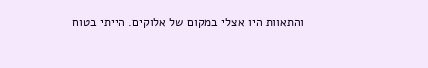והתאוות היו אצלי במקום של אלוקים. הייתי בטוח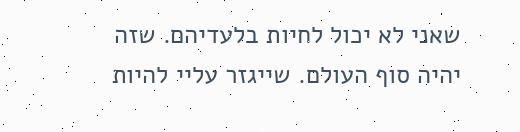שאני לא יכול לחיות בלעדיהם. שזה יהיה סוף העולם. שייגזר עליי להיות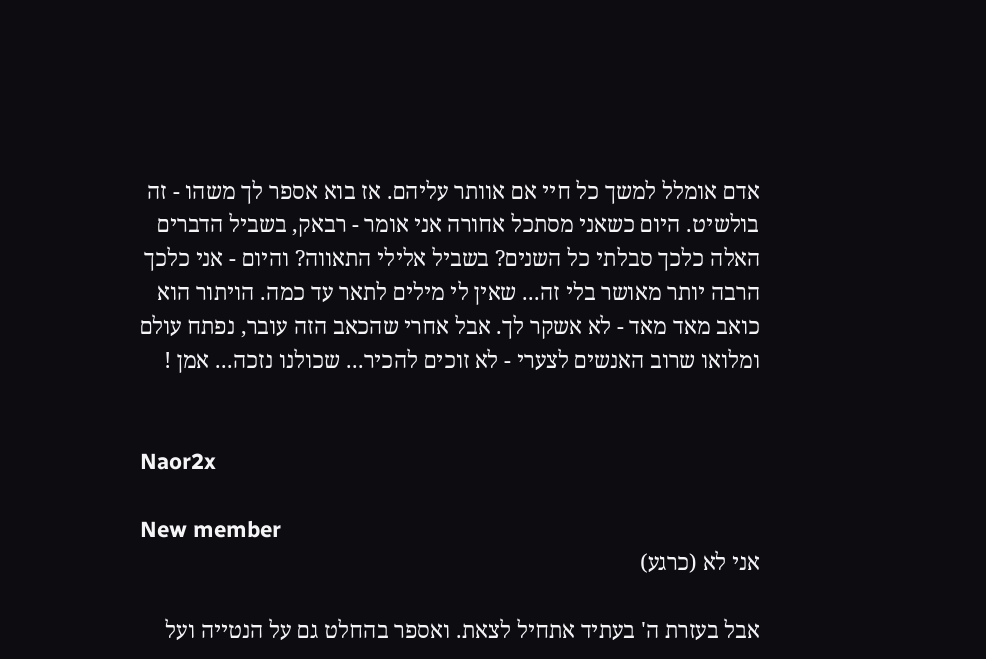אדם אומלל למשך כל חיי אם אוותר עליהם. אז בוא אספר לך משהו - זה בולשיט. היום כשאני מסתכל אחורה אני אומר - רבאק, בשביל הדברים האלה כלכך סבלתי כל השנים? בשביל אלילי התאווה? והיום - אני כלכך הרבה יותר מאושר בלי זה... שאין לי מילים לתאר עד כמה. הויתור הוא כואב מאד מאד - לא אשקר לך. אבל אחרי שהכאב הזה עובר, נפתח עולם ומלואו שרוב האנשים לצערי - לא זוכים להכיר... שכולנו נזכה... אמן !


Naor2x

New member
אני לא (כרגע)

אבל בעזרת ה' בעתיד אתחיל לצאת. ואספר בהחלט גם על הנטייה ועל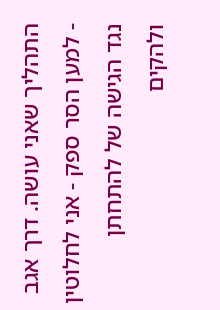התהליך שאני עושה. דרך אגב - למען הסר ספק - אני לחלוטין נגד הגישה של להתחתן ולהקים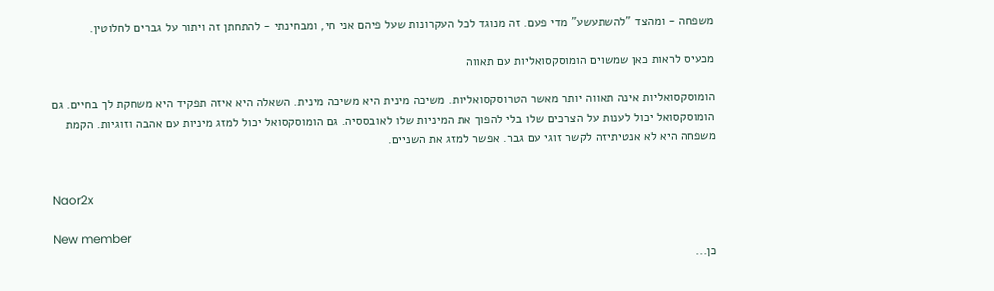משפחה - ומהצד "להשתעשע" מדי פעם. זה מנוגד לכל העקרונות שעל פיהם אני חי, ומבחינתי - להתחתן זה ויתור על גברים לחלוטין.

מכעיס לראות כאן שמשוים הומוסקסואליות עם תאווה

הומוסקסואליות אינה תאווה יותר מאשר הטרוסקסואליות. משיכה מינית היא משיכה מינית. השאלה היא איזה תפקיד היא משחקת לך בחיים. גם הומוסקסואל יכול לענות על הצרכים שלו בלי להפוך את המיניות שלו לאובססיה. גם הומוסקסואל יכול למזג מיניות עם אהבה וזוגיות. הקמת משפחה היא לא אנטיתיזה לקשר זוגי עם גבר. אפשר למזג את השניים.


Naor2x

New member
כן...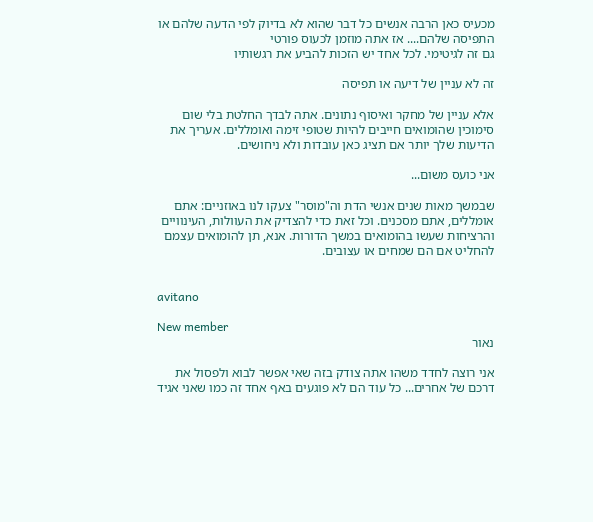מכעיס כאן הרבה אנשים כל דבר שהוא לא בדיוק לפי הדעה שלהם או התפיסה שלהם.... אז אתה מוזמן לכעוס פורטי
גם זה לגיטימי. לכל אחד יש הזכות להביע את רגשותיו

זה לא עניין של דיעה או תפיסה

אלא עניין של מחקר ואיסוף נתונים. אתה לבדך החלטת בלי שום סימוכין שהומואים חייבים להיות שטופי זימה ואומללים. אעריך את הדיעות שלך יותר אם תציג כאן עובדות ולא ניחושים.

אני כועס משום...

שבמשך מאות שנים אנשי הדת וה"מוסר" צעקו לנו באוזניים: אתם אומללים, אתם מסכנים. וכל זאת כדי להצדיק את העוולות, העינוויים והרציחות שעשו בהומואים במשך הדורות. אנא, תן להומואים עצמם להחליט אם הם שמחים או עצובים.


avitano

New member
נאור

אני רוצה לחדד משהו אתה צודק בזה שאי אפשר לבוא ולפסול את דרכם של אחרים... כל עוד הם לא פוגעים באף אחד זה כמו שאני אגיד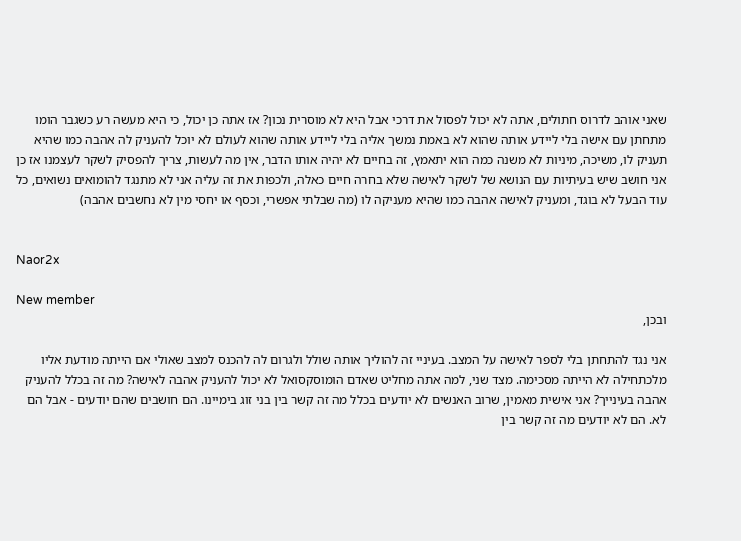שאני אוהב לדרוס חתולים, אתה לא יכול לפסול את דרכי אבל היא לא מוסרית נכון? אז אתה כן יכול, כי היא מעשה רע כשגבר הומו מתחתן עם אישה בלי ליידע אותה שהוא לא באמת נמשך אליה בלי ליידע אותה שהוא לעולם לא יוכל להעניק לה אהבה כמו שהיא תעניק לו, משיכה, מיניות לא משנה כמה הוא יתאמץ, זה בחיים לא יהיה אותו הדבר, אין מה לעשות, צריך להפסיק לשקר לעצמנו אז כן אני חושב שיש בעיתיות עם הנושא של לשקר לאישה שלא בחרה חיים כאלה, ולכפות את זה עליה אני לא מתנגד להומואים נשואים, כל עוד הבעל לא בוגד, ומעניק לאישה אהבה כמו שהיא מעניקה לו (מה שבלתי אפשרי, וכסף או יחסי מין לא נחשבים אהבה)


Naor2x

New member
ובכן,

אני נגד להתחתן בלי לספר לאישה על המצב. בעיניי זה להוליך אותה שולל ולגרום לה להכנס למצב שאולי אם הייתה מודעת אליו מלכתחילה לא הייתה מסכימה. מצד שני, למה אתה מחליט שאדם הומוסקסואל לא יכול להעניק אהבה לאישה? מה זה בכלל להעניק אהבה בעינייך? אני אישית מאמין, שרוב האנשים לא יודעים בכלל מה זה קשר בין בני זוג בימיינו. הם חושבים שהם יודעים - אבל הם לא. הם לא יודעים מה זה קשר בין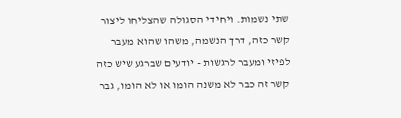שתי נשמות. ויחידי הסגולה שהצליחו ליצור קשר כזה, דרך הנשמה, משהו שהוא מעבר לפיזי ומעבר לרגשות - יודעים שברגע שיש כזה קשר זה כבר לא משנה הומו או לא הומו, גבר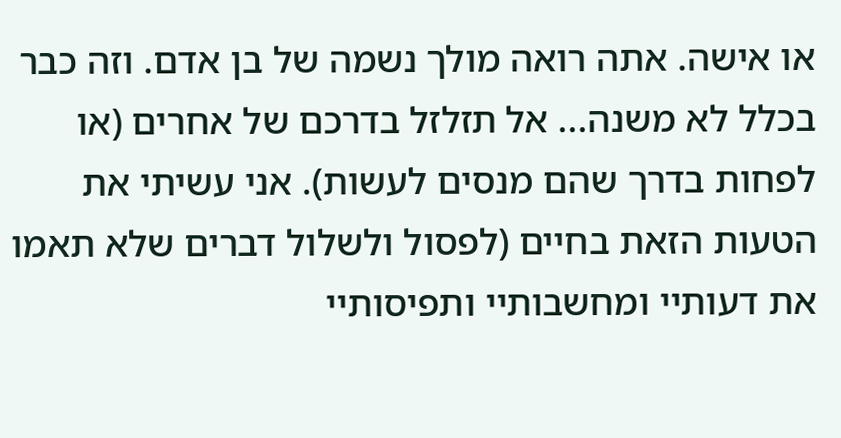או אישה. אתה רואה מולך נשמה של בן אדם. וזה כבר בכלל לא משנה... אל תזלזל בדרכם של אחרים (או לפחות בדרך שהם מנסים לעשות). אני עשיתי את הטעות הזאת בחיים (לפסול ולשלול דברים שלא תאמו את דעותיי ומחשבותיי ותפיסותיי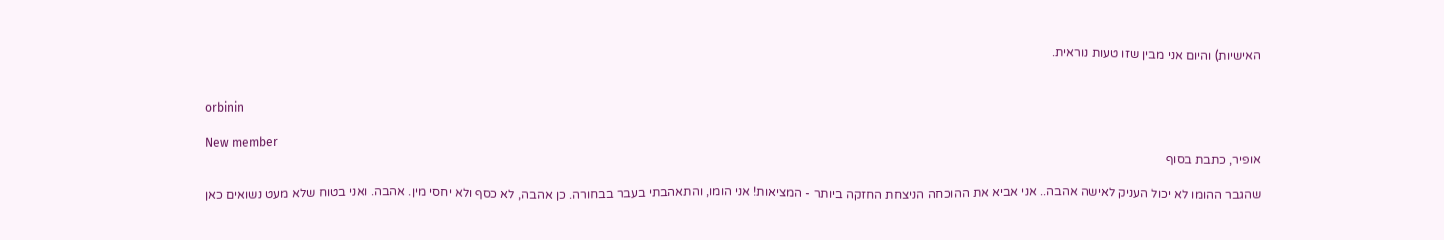האישיות) והיום אני מבין שזו טעות נוראית.


orbinin

New member
אופיר, כתבת בסוף

שהגבר ההומו לא יכול העניק לאישה אהבה.. אני אביא את ההוכחה הניצחת החזקה ביותר - המציאות! אני הומו, והתאהבתי בעבר בבחורה. כן אהבה, לא כסף ולא יחסי מין. אהבה. ואני בטוח שלא מעט נשואים כאן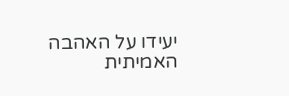יעידו על האהבה האמיתית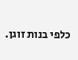כלפי בנות זוגן.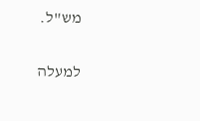מש"ל.

למעלה